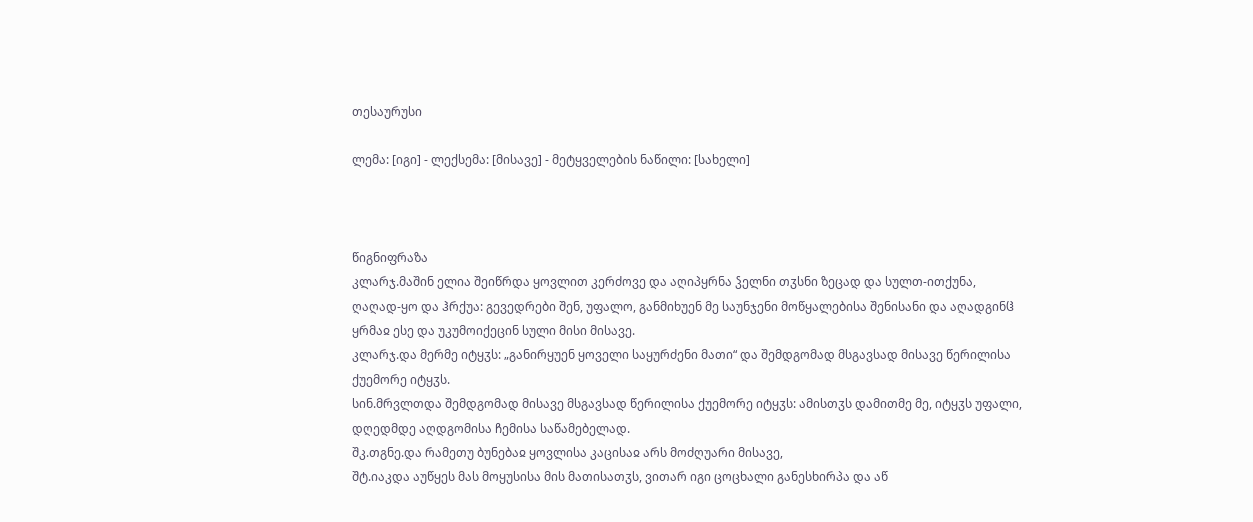თესაურუსი

ლემა: [იგი] - ლექსემა: [მისავე] - მეტყველების ნაწილი: [სახელი]



წიგნიფრაზა
კლარჯ.მაშინ ელია შეიწრდა ყოვლით კერძოვე და აღიპყრნა ჴელნი თჳსნი ზეცად და სულთ-ითქუნა, ღაღად-ყო და ჰრქუა: გევედრები შენ, უფალო, განმიხუენ მე საუნჯენი მოწყალებისა შენისანი და აღადგინჱ ყრმაჲ ესე და უკუმოიქეცინ სული მისი მისავე.
კლარჯ.და მერმე იტყჳს: „განირყუენ ყოველი საყურძენი მათი“ და შემდგომად მსგავსად მისავე წერილისა ქუემორე იტყჳს.
სინ.მრვლთდა შემდგომად მისავე მსგავსად წერილისა ქუემორე იტყჳს: ამისთჳს დამითმე მე, იტყჳს უფალი, დღედმდე აღდგომისა ჩემისა საწამებელად.
შკ.თგნე.და რამეთუ ბუნებაჲ ყოვლისა კაცისაჲ არს მოძღუარი მისავე,
შტ.იაკდა აუწყეს მას მოყუსისა მის მათისათჳს, ვითარ იგი ცოცხალი განესხირპა და აწ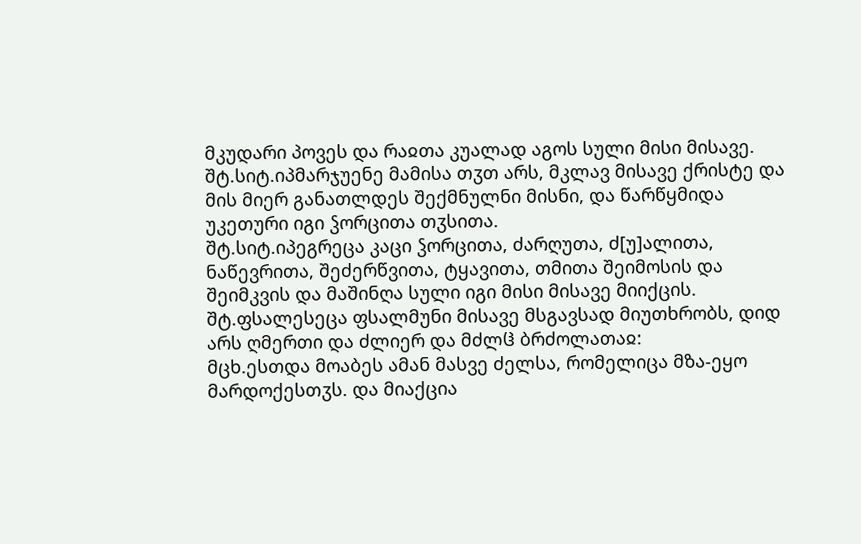მკუდარი პოვეს და რაჲთა კუალად აგოს სული მისი მისავე.
შტ.სიტ.იპმარჯუენე მამისა თჳთ არს, მკლავ მისავე ქრისტე და მის მიერ განათლდეს შექმნულნი მისნი, და წარწყმიდა უკეთური იგი ჴორცითა თჳსითა.
შტ.სიტ.იპეგრეცა კაცი ჴორცითა, ძარღუთა, ძ[უ]ალითა, ნაწევრითა, შეძერწვითა, ტყავითა, თმითა შეიმოსის და შეიმკვის და მაშინღა სული იგი მისი მისავე მიიქცის.
შტ.ფსალესეცა ფსალმუნი მისავე მსგავსად მიუთხრობს, დიდ არს ღმერთი და ძლიერ და მძლჱ ბრძოლათაჲ:
მცხ.ესთდა მოაბეს ამან მასვე ძელსა, რომელიცა მზა-ეყო მარდოქესთჳს. და მიაქცია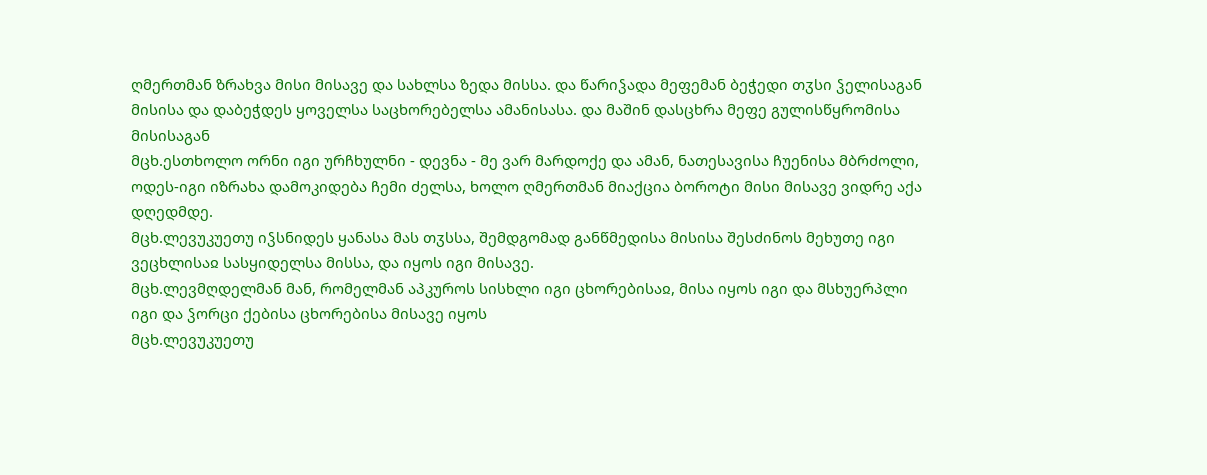ღმერთმან ზრახვა მისი მისავე და სახლსა ზედა მისსა. და წარიჴადა მეფემან ბეჭედი თჳსი ჴელისაგან მისისა და დაბეჭდეს ყოველსა საცხორებელსა ამანისასა. და მაშინ დასცხრა მეფე გულისწყრომისა მისისაგან
მცხ.ესთხოლო ორნი იგი ურჩხულნი - დევნა - მე ვარ მარდოქე და ამან, ნათესავისა ჩუენისა მბრძოლი, ოდეს-იგი იზრახა დამოკიდება ჩემი ძელსა, ხოლო ღმერთმან მიაქცია ბოროტი მისი მისავე ვიდრე აქა დღედმდე.
მცხ.ლევუკუეთუ იჴსნიდეს ყანასა მას თჳსსა, შემდგომად განწმედისა მისისა შესძინოს მეხუთე იგი ვეცხლისაჲ სასყიდელსა მისსა, და იყოს იგი მისავე.
მცხ.ლევმღდელმან მან, რომელმან აპკუროს სისხლი იგი ცხორებისაჲ, მისა იყოს იგი და მსხუერპლი იგი და ჴორცი ქებისა ცხორებისა მისავე იყოს
მცხ.ლევუკუეთუ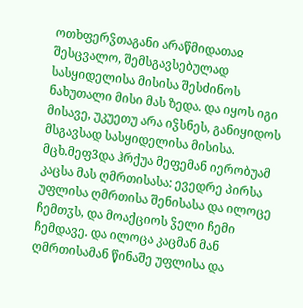ოთხფერჴთაგანი არაწმიდათაჲ შესცვალო, შემსგავსებულად სასყიდელისა მისისა შესძინოს ნახუთალი მისი მას ზედა. და იყოს იგი მისავე, უკუეთუ არა იჴსნეს, განიყიდოს მსგავსად სასყიდელისა მისისა.
მცხ.მეფ3და ჰრქუა მეფემან იერობუამ კაცსა მას ღმრთისასა: ევედრე პირსა უფლისა ღმრთისა შენისასა და ილოცე ჩემთჳს, და მოაქციოს ჴელი ჩემი ჩემდავე. და ილოცა კაცმან მან ღმრთისამან წინაშე უფლისა და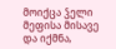მოიქცა ჴელი მეფისა მისავე და იქმნა,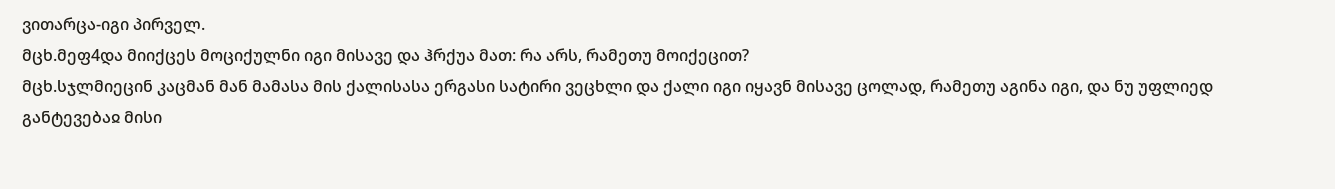ვითარცა-იგი პირველ.
მცხ.მეფ4და მიიქცეს მოციქულნი იგი მისავე და ჰრქუა მათ: რა არს, რამეთუ მოიქეცით?
მცხ.სჯლმიეცინ კაცმან მან მამასა მის ქალისასა ერგასი სატირი ვეცხლი და ქალი იგი იყავნ მისავე ცოლად, რამეთუ აგინა იგი, და ნუ უფლიედ განტევებაჲ მისი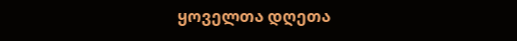ყოველთა დღეთა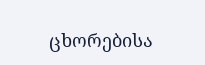ცხორებისა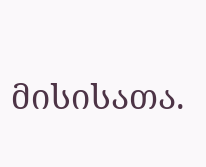მისისათა.